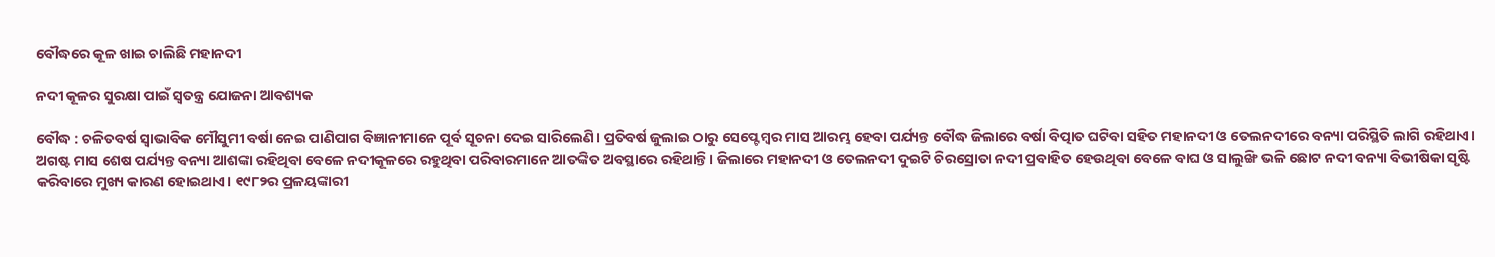ବୌଦ୍ଧରେ କୂଳ ଖାଇ ଚାଲିଛି ମହାନଦୀ

ନଦୀ କୂଳର ସୁରକ୍ଷା ପାଇଁ ସ୍ୱତନ୍ତ୍ର ଯୋଜନା ଆବଶ୍ୟକ

ବୌଦ୍ଧ : ଚଳିତବର୍ଷ ସ୍ୱାଭାବିକ ମୌସୁମୀ ବର୍ଷା ନେଇ ପାଣିପାଗ ବିଜ୍ଞାନୀମାନେ ପୂର୍ବ ସୂଚନା ଦେଇ ସାରିଲେଣି। ପ୍ରତିବର୍ଷ ଜୁଲାଇ ଠାରୁ ସେପ୍ଟେମ୍ବର ମାସ ଆରମ୍ଭ ହେବା ପର୍ଯ୍ୟନ୍ତ ବୌଦ୍ଧ ଜିଲାରେ ବର୍ଷା ବିତ୍ପାତ ଘଟିବା ସହିତ ମହାନଦୀ ଓ ତେଲନଦୀରେ ବନ୍ୟା ପରିସ୍ଥିତି ଲାଗି ରହିଥାଏ। ଅଗଷ୍ଟ ମାସ ଶେଷ ପର୍ଯ୍ୟନ୍ତ ବନ୍ୟା ଆଶଙ୍କା ରହିଥିବା ବେଳେ ନଦୀକୂଳରେ ରହୁଥିବା ପରିବାରମାନେ ଆତଙ୍କିତ ଅବସ୍ଥାରେ ରହିଥାନ୍ତି। ଜିଲାରେ ମହାନଦୀ ଓ ତେଲନଦୀ ଦୁଇଟି ଚିରସ୍ରୋତା ନଦୀ ପ୍ରବାହିତ ହେଉଥିବା ବେଳେ ବାଘ ଓ ସାଲୁଙ୍ଖି ଭଳି ଛୋଟ ନଦୀ ବନ୍ୟା ବିଭୀଷିକା ସୃଷ୍ଟି କରିବାରେ ମୁଖ୍ୟ କାରଣ ହୋଇଥାଏ। ୧୯୮୨ର ପ୍ରଳୟଙ୍କାରୀ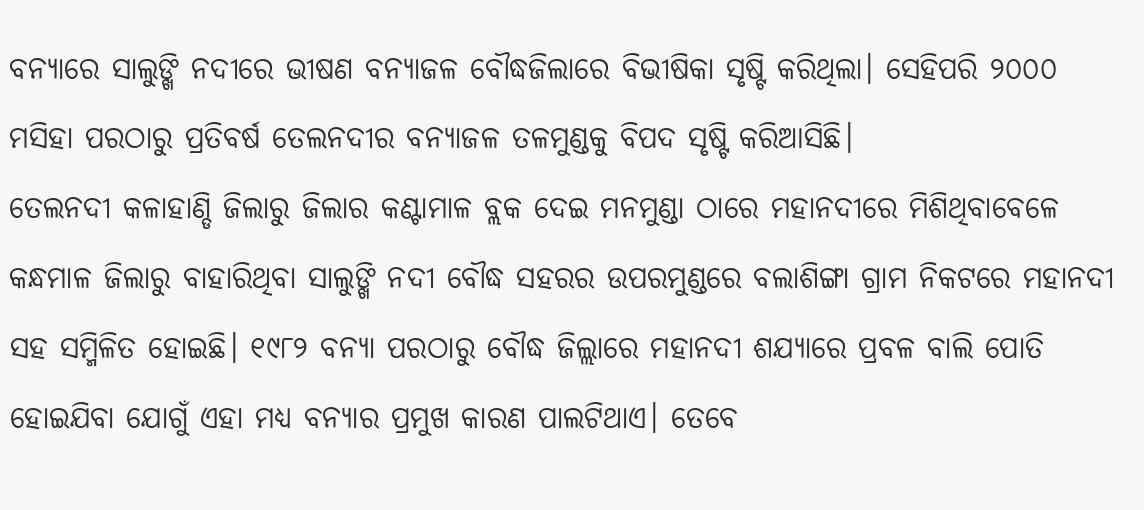ବନ୍ୟାରେ ସାଲୁଙ୍ଖି ନଦୀରେ ଭୀଷଣ ବନ୍ୟାଜଳ ବୌଦ୍ଧଜିଲାରେ ବିଭୀଷିକା ସୃଷ୍ଟି କରିଥିଲା। ସେହିପରି ୨୦୦୦ ମସିହା ପରଠାରୁ ପ୍ରତିବର୍ଷ ତେଲନଦୀର ବନ୍ୟାଜଳ ତଳମୁଣ୍ଡକୁ ବିପଦ ସୃଷ୍ଟି କରିଆସିଛି।
ତେଲନଦୀ କଳାହାଣ୍ଡି ଜିଲାରୁ ଜିଲାର କଣ୍ଟାମାଳ ବ୍ଲକ ଦେଇ ମନମୁଣ୍ଡା ଠାରେ ମହାନଦୀରେ ମିଶିଥିବାବେଳେ କନ୍ଧମାଳ ଜିଲାରୁ ବାହାରିଥିବା ସାଲୁଙ୍ଖି ନଦୀ ବୌଦ୍ଧ ସହରର ଉପରମୁଣ୍ଡରେ ବଲାଶିଙ୍ଗା ଗ୍ରାମ ନିକଟରେ ମହାନଦୀ ସହ ସମ୍ମିଳିତ ହୋଇଛି। ୧୯୮୨ ବନ୍ୟା ପରଠାରୁ ବୌଦ୍ଧ ଜିଲ୍ଲାରେ ମହାନଦୀ ଶଯ୍ୟାରେ ପ୍ରବଳ ବାଲି ପୋତି ହୋଇଯିବା ଯୋଗୁଁ ଏହା ମଧ୍ୟ ବନ୍ୟାର ପ୍ରମୁଖ କାରଣ ପାଲଟିଥାଏ। ତେବେ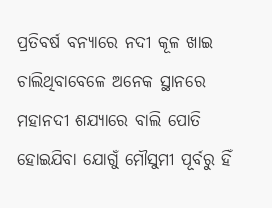ପ୍ରତିବର୍ଷ ବନ୍ୟାରେ ନଦୀ କୂଳ ଖାଇ ଚାଲିଥିବାବେଳେ ଅନେକ ସ୍ଥାନରେ ମହାନଦୀ ଶଯ୍ୟାରେ ବାଲି ପୋତି ହୋଇଯିବା ଯୋଗୁଁ ମୌସୁମୀ ପୂର୍ବରୁ ହିଁ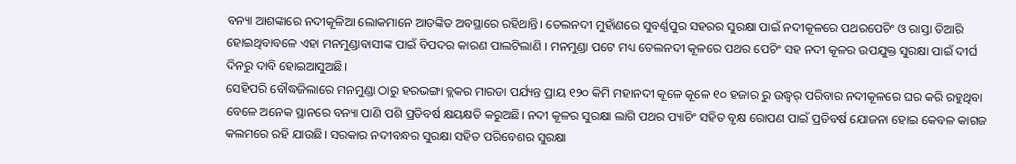ବନ୍ୟା ଆଶଙ୍କାରେ ନଦୀକୂଳିଆ ଲୋକମାନେ ଆତଙ୍କିତ ଅବସ୍ଥାରେ ରହିଥାନ୍ତି। ତେଲନଦୀ ମୁହାଁଣରେ ସୁବର୍ଣ୍ଣପୁର ସହରର ସୁରକ୍ଷା ପାଇଁ ନଦୀକୂଳରେ ପଥରପେଚିଂ ଓ ରାସ୍ତା ତିଆରି ହୋଇଥିବାବଳେ ଏହା ମନମୁଣ୍ଡାବାସୀଙ୍କ ପାଇଁ ବିପଦର କାରଣ ପାଲଟିଲାଣି । ମନମୁଣ୍ଡା ପଟେ ମଧ୍ୟ ତେଲନଦୀ କୂଳରେ ପଥର ପେଚିଂ ସହ ନଦୀ କୂଳର ଉପଯୁକ୍ତ ସୁରକ୍ଷା ପାଇଁ ଦୀର୍ଘ ଦିନରୁ ଦାବି ହୋଇଆସୁଅଛି।
ସେହିପରି ବୌଦ୍ଧଜିଲାରେ ମନମୁଣ୍ଡା ଠାରୁ ହରଭଙ୍ଗା ବ୍ଲକର ମାରଡା ପର୍ଯ୍ୟନ୍ତ ପ୍ରାୟ ୧୨୦ କିମି ମହାନଦୀ କୂଳେ କୂଳେ ୧୦ ହଜାର ରୁ ଉଦ୍ଧ୍ୱର୍ ପରିବାର ନଦୀକୂଳରେ ଘର କରି ରହୁଥିବା ବେଳେ ଅନେକ ସ୍ଥାନରେ ବନ୍ୟା ପାଣି ପଶି ପ୍ରତିବର୍ଷ କ୍ଷୟକ୍ଷତି କରୁଅଛି। ନଦୀ କୂଳର ସୁରକ୍ଷା ଲାଗି ପଥର ପ୍ୟାଚିଂ ସହିତ ବୃକ୍ଷ ରୋପଣ ପାଇଁ ପ୍ରତିବର୍ଷ ଯୋଜନା ହୋଇ କେବଳ କାଗଜ କଲମରେ ରହି ଯାଉଛି। ସରକାର ନଦୀବନ୍ଧର ସୁରକ୍ଷା ସହିତ ପରିବେଶର ସୁରକ୍ଷା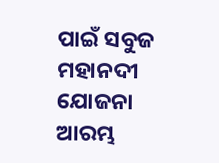ପାଇଁ ସବୁଜ ମହାନଦୀ ଯୋଜନା ଆରମ୍ଭ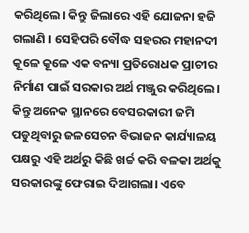କରିଥିଲେ। କିନ୍ତୁ ଜିଲାରେ ଏହି ଯୋଜନା ହଜି ଗଲାଣି । ସେହିପରି ବୌଦ୍ଧ ସହରର ମହାନଦୀ କୂଳେ କୂଳେ ଏକ ବନ୍ୟା ପ୍ରତିରୋଧକ ପ୍ରାଚୀର ନିର୍ମାଣ ପାଇଁ ସରକାର ଅର୍ଥ ମଞ୍ଜୁର କରିଥିଲେ। କିନ୍ତୁ ଅନେକ ସ୍ଥାନରେ ବେସରକାରୀ ଜମି ପଡୁଥିବାରୁ ଜଳସେଚନ ବିଭାଜନ କାର୍ଯ୍ୟାଳୟ ପକ୍ଷରୁ ଏହି ଅର୍ଥରୁ କିଛି ଖର୍ଚ୍ଚ କରି ବଳକା ଅର୍ଥକୁ ସରକାରଙ୍କୁ ଫେରାଇ ଦିଆଗଲା। ଏବେ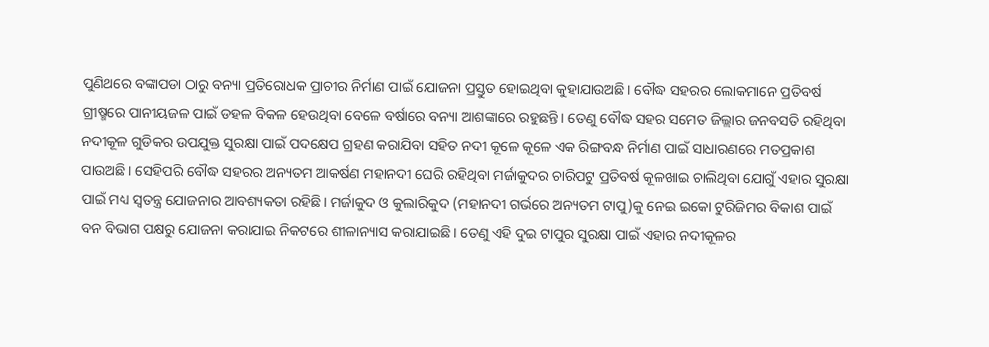ପୁଣିଥରେ ବଙ୍କାପଡା ଠାରୁ ବନ୍ୟା ପ୍ରତିରୋଧକ ପ୍ରାଚୀର ନିର୍ମାଣ ପାଇଁ ଯୋଜନା ପ୍ରସ୍ତୁତ ହୋଇଥିବା କୁହାଯାଉଅଛି। ବୌଦ୍ଧ ସହରର ଲୋକମାନେ ପ୍ରତିବର୍ଷ ଗ୍ରୀଷ୍ମରେ ପାନୀୟଜଳ ପାଇଁ ଡହଳ ବିକଳ ହେଉଥିବା ବେଳେ ବର୍ଷାରେ ବନ୍ୟା ଆଶଙ୍କାରେ ରହୁଛନ୍ତି। ତେଣୁ ବୌଦ୍ଧ ସହର ସମେତ ଜିଲ୍ଲାର ଜନବସତି ରହିଥିବା ନଦୀକୂଳ ଗୁଡିକର ଉପଯୁକ୍ତ ସୁରକ୍ଷା ପାଇଁ ପଦକ୍ଷେପ ଗ୍ରହଣ କରାଯିବା ସହିତ ନଦୀ କୂଳେ କୂଳେ ଏକ ରିଙ୍ଗବନ୍ଧ ନିର୍ମାଣ ପାଇଁ ସାଧାରଣରେ ମତପ୍ରକାଶ ପାଉଅଛି। ସେହିପରି ବୌଦ୍ଧ ସହରର ଅନ୍ୟତମ ଆକର୍ଷଣ ମହାନଦୀ ଘେରି ରହିଥିବା ମର୍ଜାକୁଦର ଚାରିପଟୁ ପ୍ରତିବର୍ଷ କୂଳଖାଇ ଚାଲିଥିବା ଯୋଗୁଁ ଏହାର ସୁରକ୍ଷା ପାଇଁ ମଧ୍ୟ ସ୍ୱତନ୍ତ୍ର ଯୋଜନାର ଆବଶ୍ୟକତା ରହିଛି। ମର୍ଜାକୁଦ ଓ କୁଲାରିକୁଦ (ମହାନଦୀ ଗର୍ଭରେ ଅନ୍ୟତମ ଟାପୁ)କୁ ନେଇ ଇକୋ ଟୁରିଜିମର ବିକାଶ ପାଇଁ ବନ ବିଭାଗ ପକ୍ଷରୁ ଯୋଜନା କରାଯାଇ ନିକଟରେ ଶୀଳାନ୍ୟାସ କରାଯାଇଛି। ତେଣୁ ଏହି ଦୁଇ ଟାପୁର ସୁରକ୍ଷା ପାଇଁ ଏହାର ନଦୀକୂଳର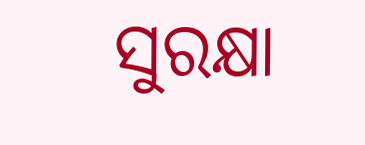ସୁରକ୍ଷା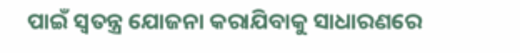ପାଇଁ ସ୍ୱତନ୍ତ୍ର ଯୋଜନା କରାଯିବାକୁ ସାଧାରଣରେ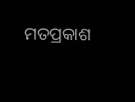ମତପ୍ରକାଶ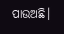ପାଉଅଛି।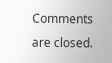Comments are closed.